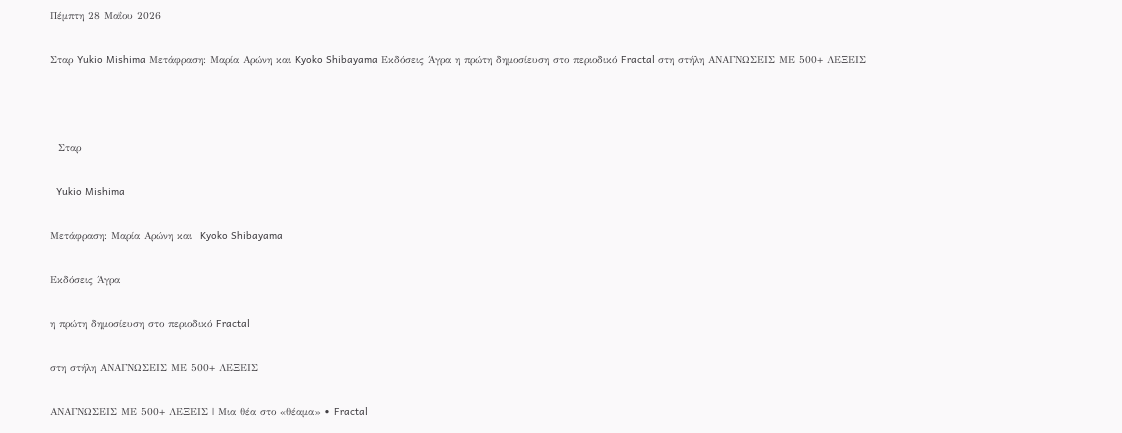Πέμπτη 28 Μαΐου 2026

Σταρ Yukio Mishima Μετάφραση: Μαρία Αρώνη και Kyoko Shibayama Εκδόσεις Άγρα η πρώτη δημοσίευση στο περιοδικό Fractal στη στήλη ΑΝΑΓΝΩΣΕΙΣ ΜΕ 500+ ΛΕΞΕΙΣ



  Σταρ

  Yukio Mishima

Μετάφραση: Μαρία Αρώνη και  Kyoko Shibayama

Εκδόσεις Άγρα

η πρώτη δημοσίευση στο περιοδικό Fractal

στη στήλη ΑΝΑΓΝΩΣΕΙΣ ΜΕ 500+ ΛΕΞΕΙΣ

ΑΝΑΓΝΩΣΕΙΣ ΜΕ 500+ ΛΕΞΕΙΣ | Μια θέα στο «θέαμα» • Fractal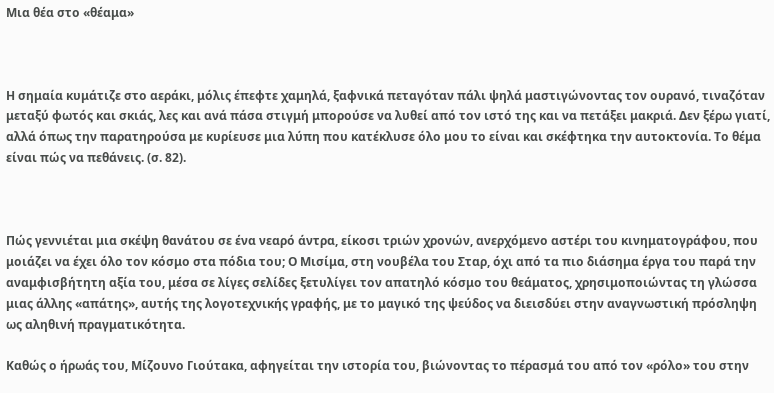Μια θέα στο «θέαμα»



Η σημαία κυμάτιζε στο αεράκι, μόλις έπεφτε χαμηλά, ξαφνικά πεταγόταν πάλι ψηλά μαστιγώνοντας τον ουρανό, τιναζόταν μεταξύ φωτός και σκιάς, λες και ανά πάσα στιγμή μπορούσε να λυθεί από τον ιστό της και να πετάξει μακριά. Δεν ξέρω γιατί, αλλά όπως την παρατηρούσα με κυρίευσε μια λύπη που κατέκλυσε όλο μου το είναι και σκέφτηκα την αυτοκτονία. Το θέμα είναι πώς να πεθάνεις. (σ. 82).



Πώς γεννιέται μια σκέψη θανάτου σε ένα νεαρό άντρα, είκοσι τριών χρονών, ανερχόμενο αστέρι του κινηματογράφου, που μοιάζει να έχει όλο τον κόσμο στα πόδια του; Ο Μισίμα, στη νουβέλα του Σταρ, όχι από τα πιο διάσημα έργα του παρά την αναμφισβήτητη αξία του, μέσα σε λίγες σελίδες ξετυλίγει τον απατηλό κόσμο του θεάματος, χρησιμοποιώντας τη γλώσσα μιας άλλης «απάτης», αυτής της λογοτεχνικής γραφής, με το μαγικό της ψεύδος να διεισδύει στην αναγνωστική πρόσληψη ως αληθινή πραγματικότητα.

Καθώς ο ήρωάς του, Μίζουνο Γιούτακα, αφηγείται την ιστορία του, βιώνοντας το πέρασμά του από τον «ρόλο» του στην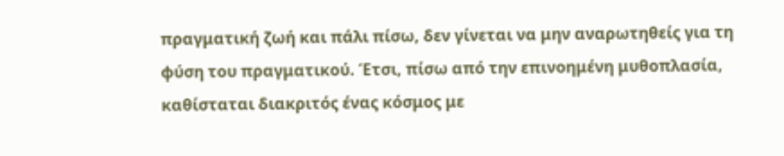πραγματική ζωή και πάλι πίσω, δεν γίνεται να μην αναρωτηθείς για τη φύση του πραγματικού. Έτσι, πίσω από την επινοημένη μυθοπλασία, καθίσταται διακριτός ένας κόσμος με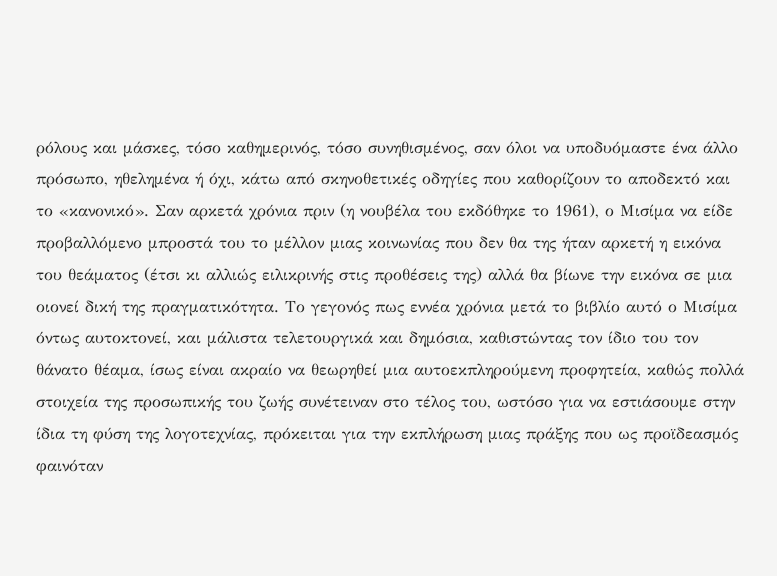ρόλους και μάσκες, τόσο καθημερινός, τόσο συνηθισμένος, σαν όλοι να υποδυόμαστε ένα άλλο πρόσωπο, ηθελημένα ή όχι, κάτω από σκηνοθετικές οδηγίες που καθορίζουν το αποδεκτό και το «κανονικό». Σαν αρκετά χρόνια πριν (η νουβέλα του εκδόθηκε το 1961), ο Μισίμα να είδε προβαλλόμενο μπροστά του το μέλλον μιας κοινωνίας που δεν θα της ήταν αρκετή η εικόνα του θεάματος (έτσι κι αλλιώς ειλικρινής στις προθέσεις της) αλλά θα βίωνε την εικόνα σε μια οιονεί δική της πραγματικότητα. Το γεγονός πως εννέα χρόνια μετά το βιβλίο αυτό ο Μισίμα όντως αυτοκτονεί, και μάλιστα τελετουργικά και δημόσια, καθιστώντας τον ίδιο του τον θάνατο θέαμα, ίσως είναι ακραίο να θεωρηθεί μια αυτοεκπληρούμενη προφητεία, καθώς πολλά στοιχεία της προσωπικής του ζωής συνέτειναν στο τέλος του, ωστόσο για να εστιάσουμε στην ίδια τη φύση της λογοτεχνίας, πρόκειται για την εκπλήρωση μιας πράξης που ως προϊδεασμός φαινόταν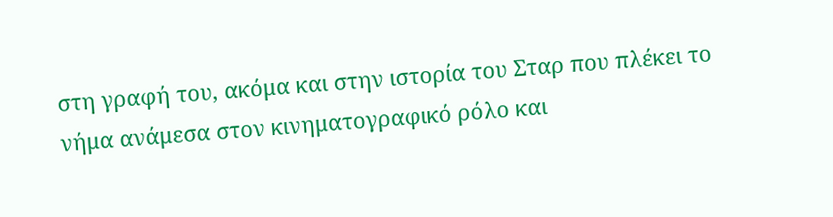στη γραφή του, ακόμα και στην ιστορία του Σταρ που πλέκει το νήμα ανάμεσα στον κινηματογραφικό ρόλο και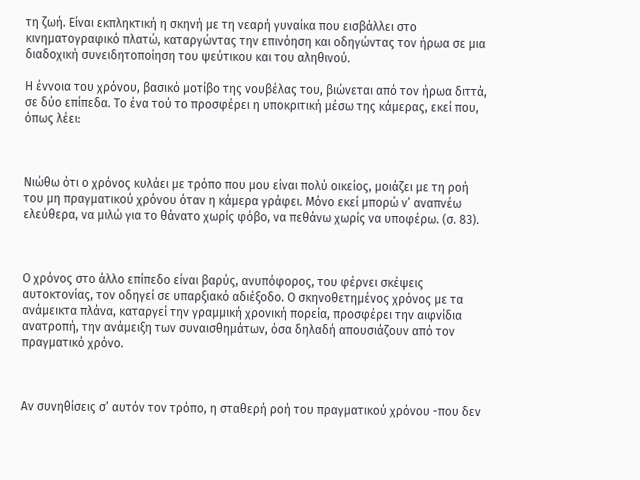τη ζωή. Είναι εκπληκτική η σκηνή με τη νεαρή γυναίκα που εισβάλλει στο κινηματογραφικό πλατώ, καταργώντας την επινόηση και οδηγώντας τον ήρωα σε μια διαδοχική συνειδητοποίηση του ψεύτικου και του αληθινού.

Η έννοια του χρόνου, βασικό μοτίβο της νουβέλας του, βιώνεται από τον ήρωα διττά, σε δύο επίπεδα. Το ένα τού το προσφέρει η υποκριτική μέσω της κάμερας, εκεί που, όπως λέει:



Νιώθω ότι ο χρόνος κυλάει με τρόπο που μου είναι πολύ οικείος, μοιάζει με τη ροή του μη πραγματικού χρόνου όταν η κάμερα γράφει. Μόνο εκεί μπορώ ν’ αναπνέω ελεύθερα, να μιλώ για το θάνατο χωρίς φόβο, να πεθάνω χωρίς να υποφέρω. (σ. 83).



Ο χρόνος στο άλλο επίπεδο είναι βαρύς, ανυπόφορος, του φέρνει σκέψεις αυτοκτονίας, τον οδηγεί σε υπαρξιακό αδιέξοδο. Ο σκηνοθετημένος χρόνος με τα ανάμεικτα πλάνα, καταργεί την γραμμική χρονική πορεία, προσφέρει την αιφνίδια ανατροπή, την ανάμειξη των συναισθημάτων, όσα δηλαδή απουσιάζουν από τον πραγματικό χρόνο.



Αν συνηθίσεις σ’ αυτόν τον τρόπο, η σταθερή ροή του πραγματικού χρόνου -που δεν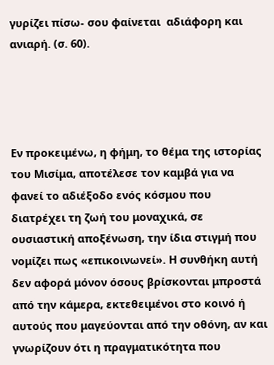γυρίζει πίσω- σου φαίνεται  αδιάφορη και ανιαρή. (σ. 60).




Εν προκειμένω, η φήμη, το θέμα της ιστορίας του Μισίμα, αποτέλεσε τον καμβά για να φανεί το αδιέξοδο ενός κόσμου που διατρέχει τη ζωή του μοναχικά, σε ουσιαστική αποξένωση, την ίδια στιγμή που νομίζει πως «επικοινωνεί». Η συνθήκη αυτή δεν αφορά μόνον όσους βρίσκονται μπροστά από την κάμερα, εκτεθειμένοι στο κοινό ή αυτούς που μαγεύονται από την οθόνη, αν και γνωρίζουν ότι η πραγματικότητα που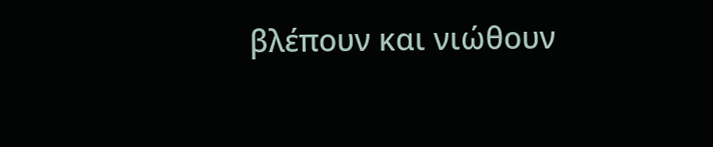βλέπουν και νιώθουν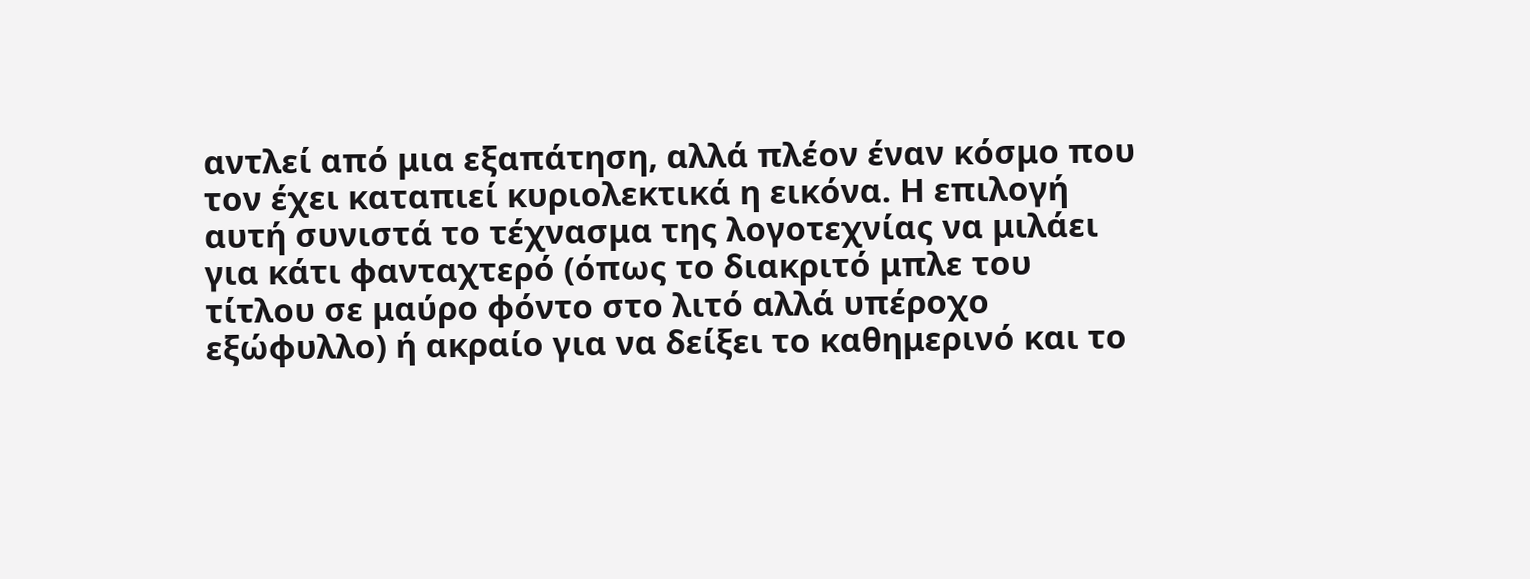αντλεί από μια εξαπάτηση, αλλά πλέον έναν κόσμο που τον έχει καταπιεί κυριολεκτικά η εικόνα. Η επιλογή αυτή συνιστά το τέχνασμα της λογοτεχνίας να μιλάει για κάτι φανταχτερό (όπως το διακριτό μπλε του τίτλου σε μαύρο φόντο στο λιτό αλλά υπέροχο εξώφυλλο) ή ακραίο για να δείξει το καθημερινό και το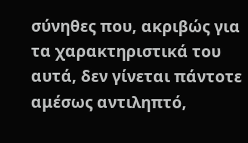σύνηθες που, ακριβώς για τα χαρακτηριστικά του αυτά, δεν γίνεται πάντοτε αμέσως αντιληπτό,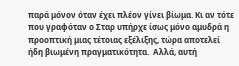παρά μόνον όταν έχει πλέον γίνει βίωμα. Κι αν τότε που γραφόταν ο Σταρ υπήρχε ίσως μόνο αμυδρά η προοπτική μιας τέτοιας εξέλιξης, τώρα αποτελεί ήδη βιωμένη πραγματικότητα.  Αλλά, αυτή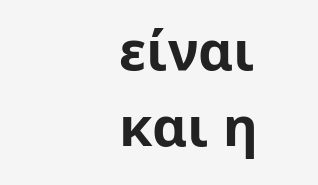είναι και η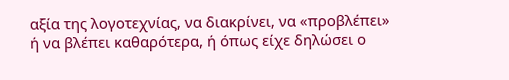αξία της λογοτεχνίας, να διακρίνει, να «προβλέπει» ή να βλέπει καθαρότερα, ή όπως είχε δηλώσει ο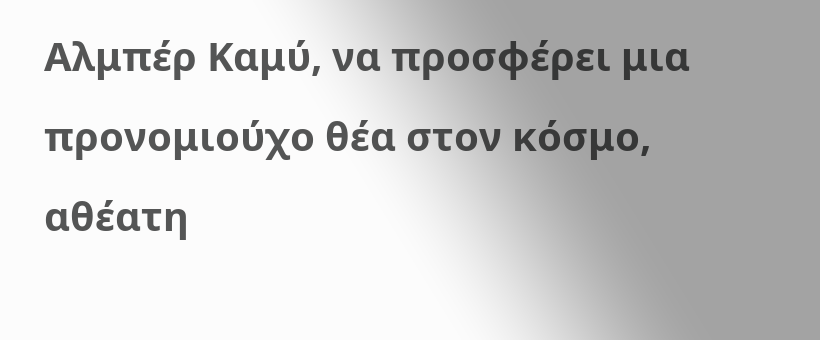Αλμπέρ Καμύ, να προσφέρει μια προνομιούχο θέα στον κόσμο, αθέατη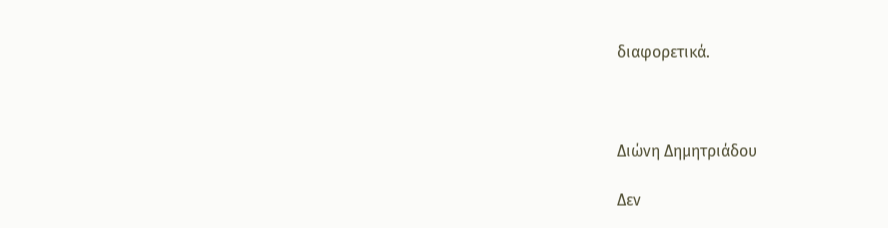διαφορετικά.



Διώνη Δημητριάδου

Δεν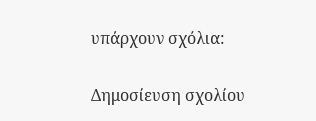υπάρχουν σχόλια:

Δημοσίευση σχολίου